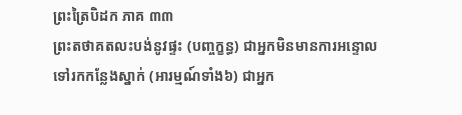ព្រះត្រៃបិដក ភាគ ៣៣
ព្រះតថាគតលះបង់នូវផ្ទះ (បញ្ចក្ខន្ធ) ជាអ្នកមិនមានការអន្ទោលទៅរកកន្លែងស្នាក់ (អារម្មណ៍ទាំង៦) ជាអ្នក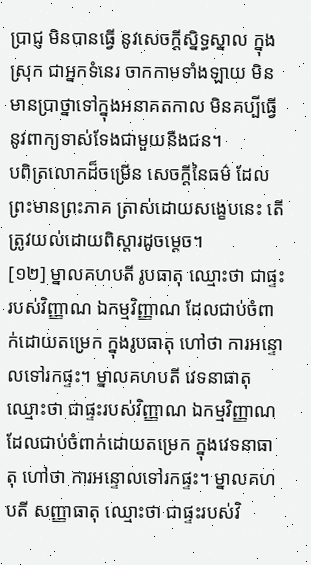ប្រាជ្ញ មិនបានធ្វើ នូវសេចក្តីស្និទ្ធស្នាល ក្នុងស្រុក ជាអ្នកទំនេរ ចាកកាមទាំងឡាយ មិនមានប្រាថ្នាទៅក្នុងអនាគតកាល មិនគប្បីធ្វើនូវពាក្យទាស់ទែងជាមួយនឹងជន។
បពិត្រលោកដ៏ចម្រើន សេចក្តីនៃធម៌ ដែលព្រះមានព្រះភាគ ត្រាស់ដោយសង្ខេបនេះ តើត្រូវយល់ដោយពិស្តារដូចម្តេច។
[១២] ម្នាលគហបតី រូបធាតុ ឈ្មោះថា ជាផ្ទះរបស់វិញ្ញាណ ឯកម្មវិញ្ញាណ ដែលជាប់ចំពាក់ដោយតម្រេក ក្នុងរូបធាតុ ហៅថា ការអន្ទោលទៅរកផ្ទះ។ ម្នាលគហបតី វេទនាធាតុ ឈ្មោះថា ជាផ្ទះរបស់វិញ្ញាណ ឯកម្មវិញ្ញាណ ដែលជាប់ចំពាក់ដោយតម្រេក ក្នុងវេទនាធាតុ ហៅថា ការអន្ទោលទៅរកផ្ទះ។ ម្នាលគហបតី សញ្ញាធាតុ ឈ្មោះថា ជាផ្ទះរបស់វិ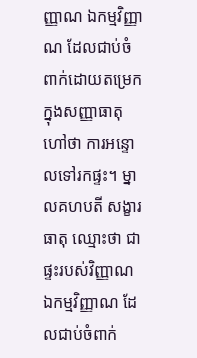ញ្ញាណ ឯកម្មវិញ្ញាណ ដែលជាប់ចំពាក់ដោយតម្រេក ក្នុងសញ្ញាធាតុ ហៅថា ការអន្ទោលទៅរកផ្ទះ។ ម្នាលគហបតី សង្ខារធាតុ ឈ្មោះថា ជាផ្ទះរបស់វិញ្ញាណ ឯកម្មវិញ្ញាណ ដែលជាប់ចំពាក់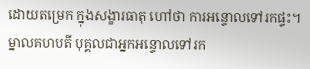ដោយតម្រេក ក្នុងសង្ខារធាតុ ហៅថា ការអន្ទោលទៅរកផ្ទះ។ ម្នាលគហបតី បុគ្គលជាអ្នកអន្ទោលទៅរក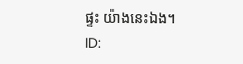ផ្ទះ យ៉ាងនេះឯង។
ID: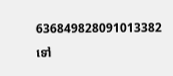636849828091013382
ទៅ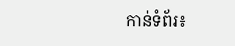កាន់ទំព័រ៖